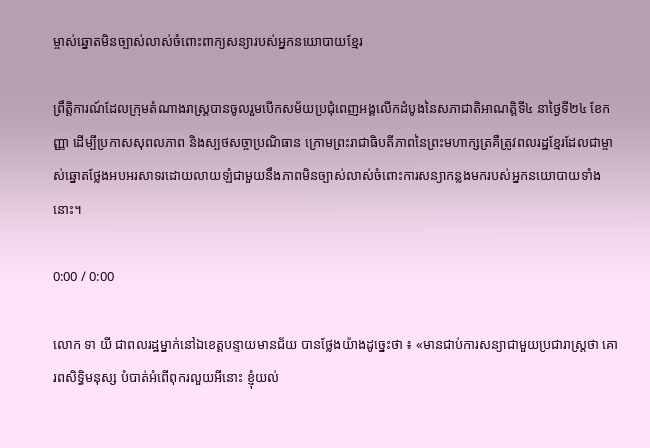ម្ចាស់ឆ្នោតមិនច្បាស់លាស់ចំពោះពាក្យសន្យារបស់អ្នកនយោបាយខ្មែរ

ព្រឹត្តិការណ៍ដែលក្រុមតំណាងរាស្ត្របានចូលរួមបើកសម័យប្រជុំពេញអង្គលើកដំបូងនៃសភាជាតិអាណត្តិទី៤ នាថ្ងៃទី២៤ ខែកញ្ញា ដើម្បីប្រកាសសុពលភាព និងស្បថសច្ចាប្រណិធាន ក្រោមព្រះរាជាធិបតីភាពនៃព្រះមហាក្សត្រគឺត្រូវពលរដ្ឋខ្មែរដែលជាម្ចាស់ឆ្នោតថ្លែងអបអរសាទរដោយលាយឡំជាមួយនឹងភាពមិនច្បាស់លាស់ចំពោះការសន្យាកន្លងមករបស់អ្នកនយោបាយទាំងនោះ។

0:00 / 0:00

លោក ទា យី ជាពលរដ្ឋម្នាក់នៅឯខេត្តបន្ទាយមានជ័យ បានថ្លែងយ៉ាងដូច្នេះថា ៖ «មានជាប់ការសន្យាជាមួយប្រជារាស្រ្ដថា គោរពសិទ្ធិមនុស្ស បំបាត់អំពើពុករលួយអីនោះ ខ្ញុំយល់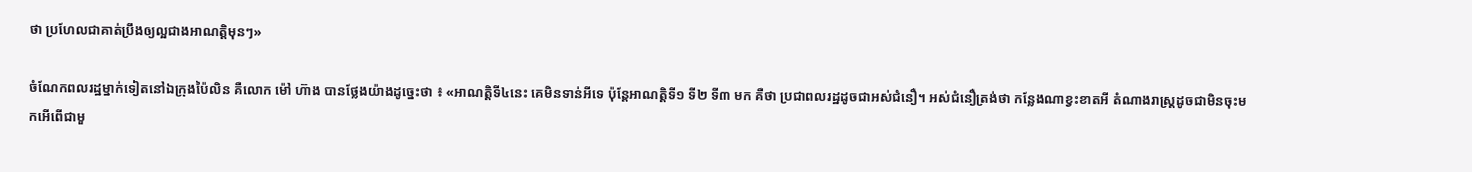ថា ប្រហែលជាគាត់ប្រឹងឲ្យល្អជាងអាណត្តិមុនៗ»

ចំណែកពលរដ្ឋម្នាក់ទៀតនៅឯក្រុងប៉ៃលិន គឺលោក ម៉ៅ ហ៊ាង បានថ្លែងយ៉ាងដូច្នេះថា ៖ «អាណត្តិទី៤នេះ គេមិនទាន់អីទេ ប៉ុន្តែអាណត្តិទី១ ទី២ ទី៣ មក គឺថា ប្រជាពលរដ្ឋដូចជាអស់ជំនឿ។ អស់ជំនឿត្រង់ថា កន្លែងណាខ្វះខាតអី តំណាងរាស្រ្ដដូចជាមិនចុះមកអើពើជាមួ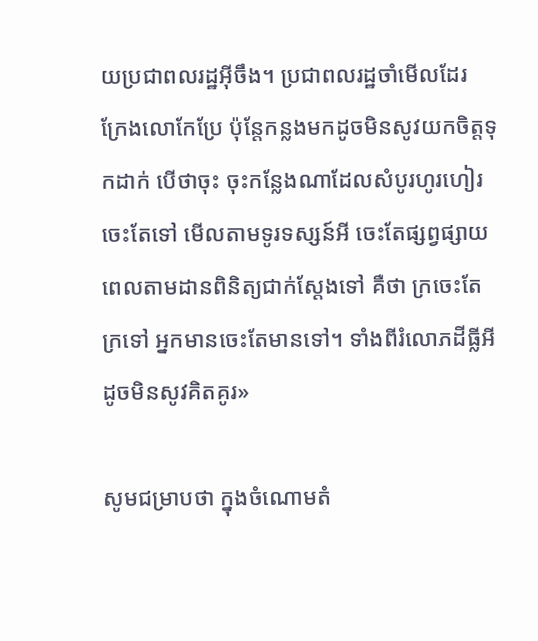យប្រជាពលរដ្ឋអ៊ីចឹង។ ប្រជាពលរដ្ឋចាំមើលដែរ ក្រែងលោកែប្រែ ប៉ុន្តែកន្លងមកដូចមិនសូវយកចិត្តទុកដាក់ បើថាចុះ ចុះកន្លែងណាដែលសំបូរហូរហៀរ ចេះតែទៅ មើលតាមទូរទស្សន៍អី ចេះតែផ្សព្វផ្សាយ ពេលតាមដានពិនិត្យជាក់ស្ដែងទៅ គឺថា ក្រចេះតែក្រទៅ អ្នកមានចេះតែមានទៅ។ ទាំងពីរំលោភដីធ្លីអី ដូចមិនសូវគិតគូរ»

សូមជម្រាបថា ក្នុងចំណោមតំ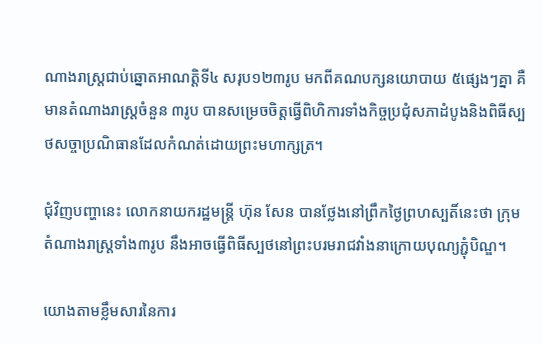ណាងរាស្ត្រជាប់ឆ្នោតអាណត្តិទី៤ សរុប១២៣រូប មកពីគណបក្សនយោបាយ ៥ផ្សេងៗគ្នា គឺមានតំណាងរាស្ត្រចំនួន ៣រូប បានសម្រេចចិត្តធ្វើពិហិការទាំងកិច្ចប្រជុំសភាដំបូងនិងពិធីស្បថសច្ចាប្រណិធានដែលកំណត់ដោយព្រះមហាក្សត្រ។

ជុំវិញបញ្ហានេះ លោកនាយករដ្ឋមន្ត្រី ហ៊ុន សែន បានថ្លែងនៅព្រឹកថ្ងៃព្រហស្បតិ៍នេះថា ក្រុមតំណាងរាស្ត្រទាំង៣រូប នឹងអាចធ្វើពិធីស្បថនៅព្រះបរមរាជវាំងនាក្រោយបុណ្យភ្ជុំបិណ្ឌ។

យោងតាមខ្លឹមសារនៃការ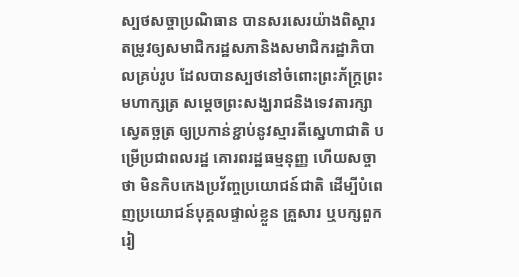ស្បថសច្ចាប្រណិធាន បានសរសេរយ៉ាងពិស្តារ តម្រូវឲ្យសមាជិករដ្ឋសភានិងសមាជិករដ្ឋាភិបាលគ្រប់រូប ដែលបានស្បថនៅចំពោះព្រះភ័ក្ត្រព្រះមហាក្សត្រ សម្តេចព្រះសង្ឃរាជនិងទេវតារក្សាស្វេតច្ឆត្រ ឲ្យប្រកាន់ខ្ជាប់នូវស្មារតីស្នេហាជាតិ បម្រើប្រជាពលរដ្ឋ គោរពរដ្ឋធម្មនុញ្ញ ហើយសច្ចាថា មិនកិបកេងប្រវ័ញ្ចប្រយោជន៍ជាតិ ដើម្បីបំពេញប្រយោជន៍បុគ្គលផ្ទាល់ខ្លួន គ្រួសារ ឬបក្សពួករៀ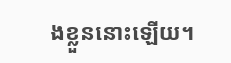ងខ្លួននោះឡើយ។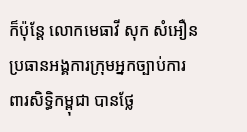ក៏ប៉ុន្តែ លោកមេធាវី សុក សំអឿន ប្រធានអង្គការក្រុមអ្នកច្បាប់ការពារសិទ្ធិកម្ពុជា បានថ្លែ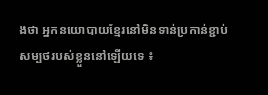ងថា អ្នកនយោបាយខ្មែរនៅមិនទាន់ប្រកាន់ខ្ជាប់សម្បថរបស់ខ្លួននៅឡើយទេ ៖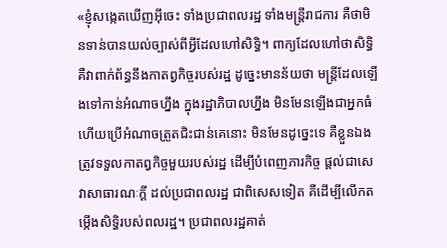«ខ្ញុំសង្កេតឃើញអ៊ីចេះ ទាំងប្រជាពលរដ្ឋ ទាំងមន្រ្តីរាជការ គឺថាមិនទាន់បានយល់ច្បាស់ពីអ្វីដែលហៅសិទ្ធិ។ ពាក្យដែលហៅថាសិទ្ធិ គឺវាពាក់ព័ន្ធនឹងកាតព្វកិច្ចរបស់រដ្ឋ ដូច្នេះមានន័យថា មន្រ្តីដែលឡើងទៅកាន់អំណាចហ្នឹង ក្នុងរដ្ឋាភិបាលហ្នឹង មិនមែនឡើងជាអ្នកធំ ហើយប្រើអំណាចត្រួតជិះជាន់គេនោះ មិនមែនដូច្នេះទេ គឺខ្លួនឯងត្រូវទទួលកាតព្វកិច្ចមួយរបស់រដ្ឋ ដើម្បីបំពេញភារកិច្ច ផ្ដល់ជាសេវាសាធារណៈក្ដី ដល់ប្រជាពលរដ្ឋ ជាពិសេសទៀត គឺដើម្បីលើកតម្កើងសិទ្ធិរបស់ពលរដ្ឋ។ ប្រជាពលរដ្ឋគាត់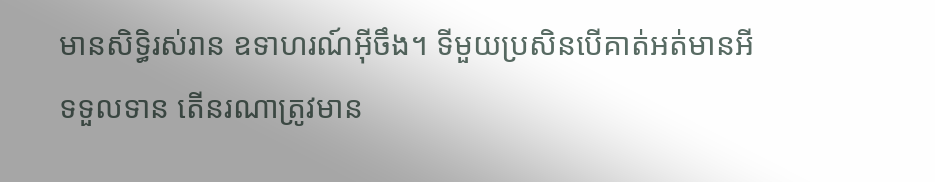មានសិទ្ធិរស់រាន ឧទាហរណ៍អ៊ីចឹង។ ទីមួយប្រសិនបើគាត់អត់មានអីទទួលទាន តើនរណាត្រូវមាន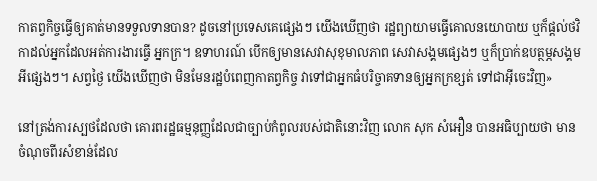កាតព្វកិច្ចធ្វើឲ្យគាត់មានទទួលទានបាន? ដូចនៅប្រទេសគេផ្សេងៗ យើងឃើញថា រដ្ឋព្យាយាមធ្វើគោលនយោបាយ ឬក៏ផ្ដល់ថវិកាដល់អ្នកដែលអត់ការងារធ្វើ អ្នកក្រ។ ឧទាហរណ៍ បើកឲ្យមានសេវាសុខុមាលភាព សេវាសង្គមផ្សេងៗ ឬក៏ប្រាក់ឧបត្ថម្ភសង្គមអីផ្សេងៗ។ សព្វថ្ងៃ យើងឃើញថា មិនមែនរដ្ឋបំពេញកាតព្វកិច្ច វាទៅជាអ្នកធំបរិច្ចាគទានឲ្យអ្នកក្រខ្សត់ ទៅជាអ៊ីចេះវិញ»

នៅត្រង់ការស្បថដែលថា គោរពរដ្ឋធម្មនុញ្ញដែលជាច្បាប់កំពូលរបស់ជាតិនោះវិញ លោក សុក សំអឿន បានអធិប្បាយថា មានចំណុចពីរសំខាន់ដែល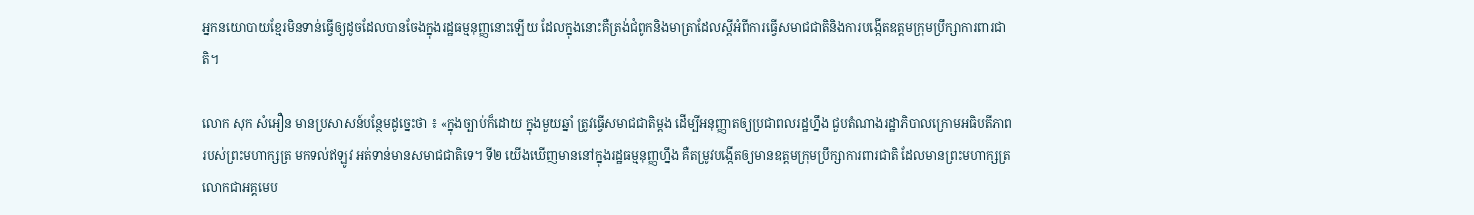អ្នកនយោបាយខ្មែរមិនទាន់ធ្វើឲ្យដូចដែលបានចែងក្នុងរដ្ឋធម្មនុញ្ញនោះឡើយ ដែលក្នុងនោះគឺត្រង់ជំពូកនិងមាត្រាដែលស្តីអំពីការធ្វើសមាជជាតិនិងការបង្កើតឧត្តមក្រុមប្រឹក្សាការពារជាតិ។

លោក សុក សំអឿន មានប្រសាសន៍បន្ថែមដូច្នេះថា ៖ «ក្នុងច្បាប់ក៏ដោយ ក្នុងមួយឆ្នាំ ត្រូវធ្វើសមាជជាតិម្ដង ដើម្បីអនុញ្ញាតឲ្យប្រជាពលរដ្ឋហ្នឹង ជួបតំណាងរដ្ឋាភិបាលក្រោមអធិបតីភាពរបស់ព្រះមហាក្សត្រ មកទល់ឥឡូវ អត់ទាន់មានសមាជជាតិទេ។ ទី២ យើងឃើញមាននៅក្នុងរដ្ឋធម្មនុញ្ញហ្នឹង គឺតម្រូវបង្កើតឲ្យមានឧត្ដមក្រុមប្រឹក្សាការពារជាតិ ដែលមានព្រះមហាក្សត្រលោកជាអគ្គមេប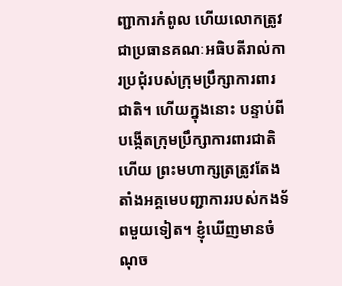ញ្ជាការកំពូល ហើយលោកត្រូវជាប្រធានគណៈអធិបតីរាល់ការប្រជុំរបស់ក្រុមប្រឹក្សាការពារជាតិ។ ហើយក្នុងនោះ បន្ទាប់ពីបង្កើតក្រុមប្រឹក្សាការពារជាតិហើយ ព្រះមហាក្សត្រត្រូវតែងតាំងអគ្គមេបញ្ជាការរបស់កងទ័ពមួយទៀត។ ខ្ញុំឃើញមានចំណុច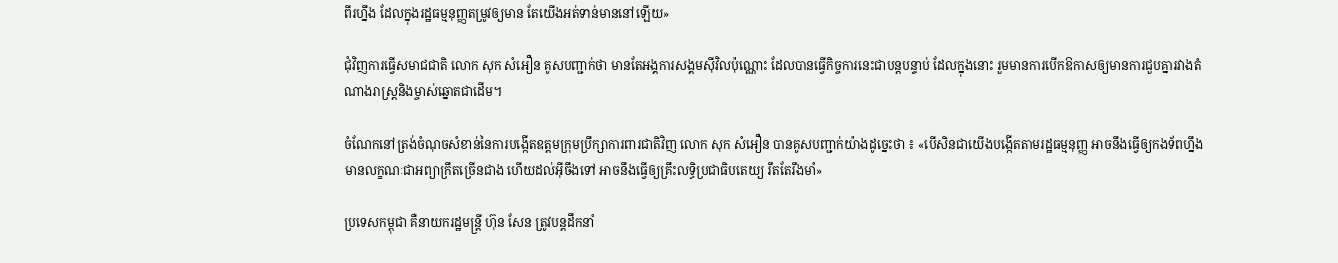ពីរហ្នឹង ដែលក្នុងរដ្ឋធម្មនុញ្ញតម្រូវឲ្យមាន តែយើងអត់ទាន់មាននៅឡើយ»

ជុំវិញការធ្វើសមាជជាតិ លោក សុក សំអឿន គូសបញ្ជាក់ថា មានតែអង្គការសង្គមស៊ីវិលប៉ុណ្ណោះ ដែលបានធ្វើកិច្ចការនេះជាបន្តបន្ទាប់ ដែលក្នុងនោះ រួមមានការបើកឱកាសឲ្យមានការជួបគ្នារវាងតំណាងរាស្ត្រនិងម្ចាស់ឆ្នោតជាដើម។

ចំណែកនៅត្រង់ចំណុចសំខាន់នៃការបង្កើតឧត្តមក្រុមប្រឹក្សាការពារជាតិវិញ លោក សុក សំអឿន បានគូសបញ្ជាក់យ៉ាងដូច្នេះថា ៖ «បើសិនជាយើងបង្កើតតាមរដ្ឋធម្មនុញ្ញ អាចនឹងធ្វើឲ្យកងទ័ពហ្នឹង មានលក្ខណៈជាអព្យាក្រឹតច្រើនជាង ហើយដល់អ៊ីចឹងទៅ អាចនឹងធ្វើឲ្យគ្រឹះលទ្ធិប្រជាធិបតេយ្យ រឹតតែរឹងមាំ»

ប្រទេសកម្ពុជា គឺនាយករដ្ឋមន្ត្រី ហ៊ុន សែន ត្រូវបន្តដឹកនាំ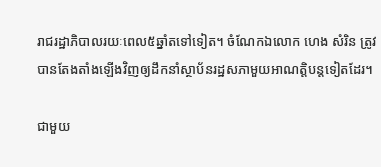រាជរដ្ឋាភិបាលរយៈពេល៥ឆ្នាំតទៅទៀត។ ចំណែកឯលោក ហេង សំរិន ត្រូវបានតែងតាំងឡើងវិញឲ្យដឹកនាំស្ថាប័នរដ្ឋសភាមួយអាណត្តិបន្តទៀតដែរ។

ជាមួយ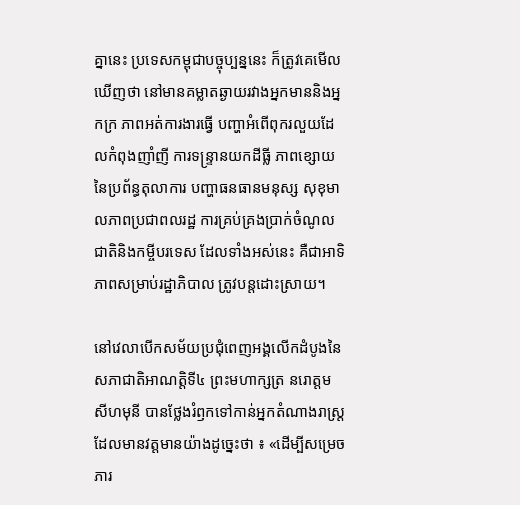គ្នានេះ ប្រទេសកម្ពុជាបច្ចុប្បន្ននេះ ក៏ត្រូវគេមើលឃើញថា នៅមានគម្លាតឆ្ងាយរវាងអ្នកមាននិងអ្នកក្រ ភាពអត់ការងារធ្វើ បញ្ហាអំពើពុករលួយដែលកំពុងញាំញី ការទន្ទ្រានយកដីធ្លី ភាពខ្សោយនៃប្រព័ន្ធតុលាការ បញ្ហាធនធានមនុស្ស សុខុមាលភាពប្រជាពលរដ្ឋ ការគ្រប់គ្រងប្រាក់ចំណូលជាតិនិងកម្ចីបរទេស ដែលទាំងអស់នេះ គឺជាអាទិភាពសម្រាប់រដ្ឋាភិបាល ត្រូវបន្តដោះស្រាយ។

នៅវេលាបើកសម័យប្រជុំពេញអង្គលើកដំបូងនៃសភាជាតិអាណត្តិទី៤ ព្រះមហាក្សត្រ នរោត្តម សីហមុនី បានថ្លែងរំឭកទៅកាន់អ្នកតំណាងរាស្ត្រដែលមានវត្តមានយ៉ាងដូច្នេះថា ៖ «ដើម្បីសម្រេចភារ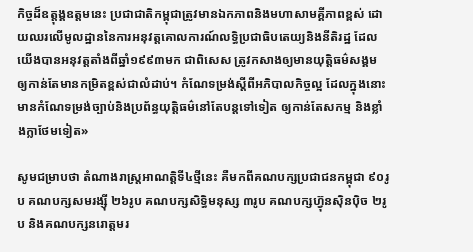កិច្ចដ៏ឧត្ដុង្គឧត្ដមនេះ ប្រជាជាតិកម្ពុជាត្រូវមានឯកភាពនិងមហាសាមគ្គីភាពខ្ពស់ ដោយឈរលើមូលដ្ឋាននៃការអនុវត្តគោលការណ៍លទ្ធិប្រជាធិបតេយ្យនិងនីតិរដ្ឋ ដែលយើងបានអនុវត្តតាំងពីឆ្នាំ១៩៩៣មក ជាពិសេស ត្រូវកសាងឲ្យមានយុត្តិធម៌សង្គម ឲ្យកាន់តែមានកម្រិតខ្ពស់ជាលំដាប់។ កំណែទម្រង់ស្ដីពីអភិបាលកិច្ចល្អ ដែលក្នុងនោះ មានកំណែទម្រង់ច្បាប់និងប្រព័ន្ធយុត្តិធម៌នៅតែបន្តទៅទៀត ឲ្យកាន់តែសកម្ម និងខ្លាំងក្លាថែមទៀត»

សូមជម្រាបថា តំណាងរាស្ត្រអាណត្តិទី៤ថ្មីនេះ គឺមកពីគណបក្សប្រជាជនកម្ពុជា ៩០រូប គណបក្សសមរង្ស៊ី ២៦រូប គណបក្សសិទ្ធិមនុស្ស ៣រូប គណបក្សហ្វ៊ុនស៊ិនប៉ិច ២រូប និងគណបក្សនរោត្តមរ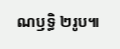ណឫទ្ធិ ២រូប៕